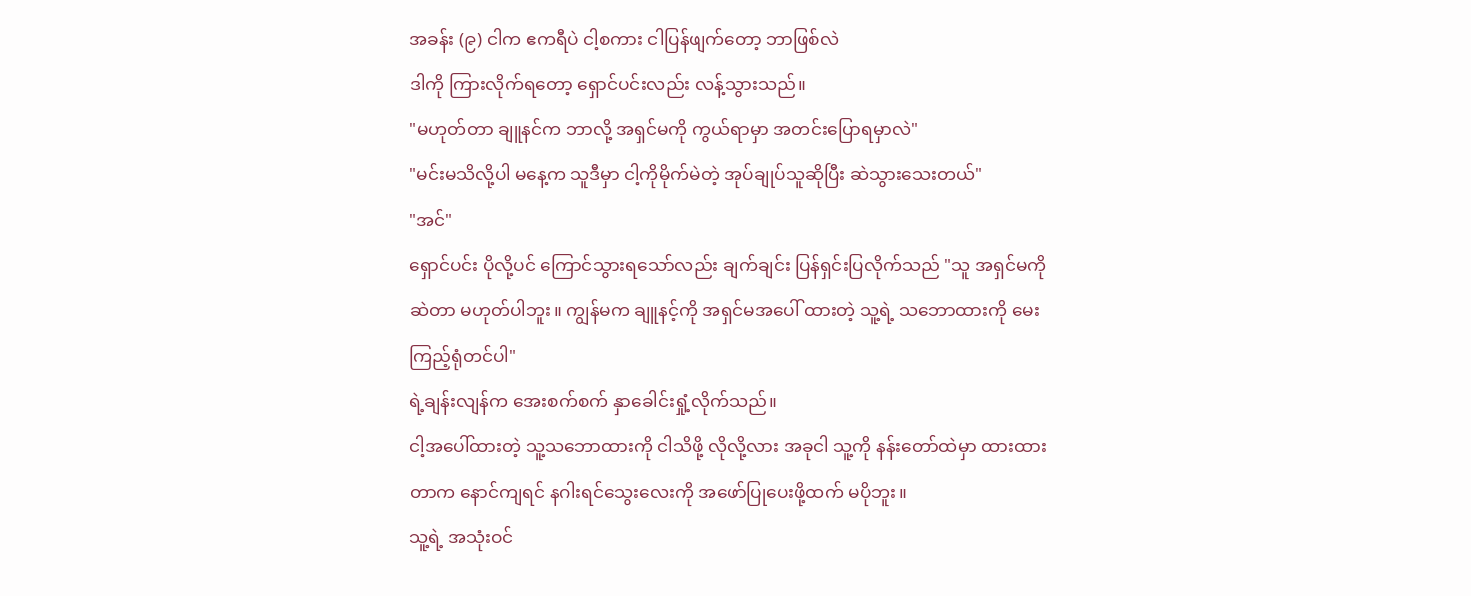အခန်း (၉) ငါက ဧကရီပဲ ငါ့စကား ငါပြန်ဖျက်တော့ ဘာဖြစ်လဲ
ဒါကို ကြားလိုက်ရတော့ ရှောင်ပင်းလည်း လန့်သွားသည်။
"မဟုတ်တာ ချူနင်က ဘာလို့ အရှင်မကို ကွယ်ရာမှာ အတင်းပြောရမှာလဲ"
"မင်းမသိလို့ပါ မနေ့က သူဒီမှာ ငါ့ကိုမိုက်မဲတဲ့ အုပ်ချုပ်သူဆိုပြီး ဆဲသွားသေးတယ်"
"အင်"
ရှောင်ပင်း ပိုလို့ပင် ကြောင်သွားရသော်လည်း ချက်ချင်း ပြန်ရှင်းပြလိုက်သည် "သူ အရှင်မကို ဆဲတာ မဟုတ်ပါဘူး။ ကျွန်မက ချူနင့်ကို အရှင်မအပေါ် ထားတဲ့ သူ့ရဲ့ သဘောထားကို မေးကြည့်ရုံတင်ပါ"
ရဲ့ချန်းလျန်က အေးစက်စက် နှာခေါင်းရှုံ့လိုက်သည်။
ငါ့အပေါ်ထားတဲ့ သူ့သဘောထားကို ငါသိဖို့ လိုလို့လား အခုငါ သူ့ကို နန်းတော်ထဲမှာ ထားထားတာက နောင်ကျရင် နဂါးရင်သွေးလေးကို အဖော်ပြုပေးဖို့ထက် မပိုဘူး။
သူ့ရဲ့ အသုံးဝင်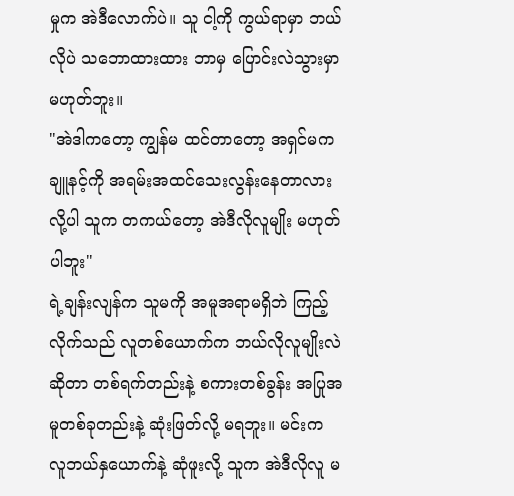မှုက အဲဒီလောက်ပဲ။ သူ ငါ့ကို ကွယ်ရာမှာ ဘယ်လိုပဲ သဘောထားထား ဘာမှ ပြောင်းလဲသွားမှာ မဟုတ်ဘူး။
"အဲဒါကတော့ ကျွန်မ ထင်တာတော့ အရှင်မက ချူနင့်ကို အရမ်းအထင်သေးလွန်းနေတာလားလို့ပါ သူက တကယ်တော့ အဲဒီလိုလူမျိုး မဟုတ်ပါဘူး"
ရဲ့ချန်းလျန်က သူမကို အမူအရာမရှိဘဲ ကြည့်လိုက်သည် လူတစ်ယောက်က ဘယ်လိုလူမျိုးလဲဆိုတာ တစ်ရက်တည်းနဲ့ စကားတစ်ခွန်း အပြုအမူတစ်ခုတည်းနဲ့ ဆုံးဖြတ်လို့ မရဘူး။ မင်းက လူဘယ်နှယောက်နဲ့ ဆုံဖူးလို့ သူက အဲဒီလိုလူ မ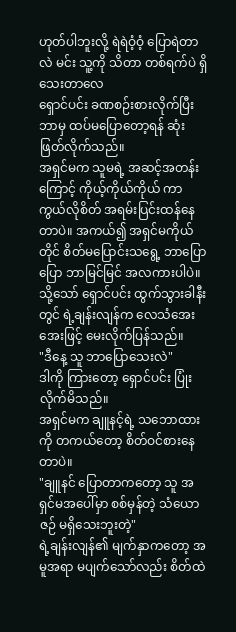ဟုတ်ပါဘူးလို့ ရဲရဲဝံ့ဝံ့ ပြောရဲတာလဲ မင်း သူ့ကို သိတာ တစ်ရက်ပဲ ရှိသေးတာလေ
ရှောင်ပင်း ခဏစဉ်းစားလိုက်ပြီး ဘာမှ ထပ်မပြောတော့ရန် ဆုံးဖြတ်လိုက်သည်။
အရှင်မက သူမရဲ့ အဆင့်အတန်းကြောင့် ကိုယ့်ကိုယ်ကိုယ် ကာကွယ်လိုစိတ် အရမ်းပြင်းထန်နေတာပဲ။ အကယ်၍ အရှင်မကိုယ်တိုင် စိတ်မပြောင်းသရွေ့ ဘာပြောပြော ဘာမြင်မြင် အလကားပါပဲ။
သို့သော် ရှောင်ပင်း ထွက်သွားခါနီးတွင် ရဲ့ချန်းလျန်က လေသံအေးအေးဖြင့် မေးလိုက်ပြန်သည်။
"ဒီနေ့ သူ ဘာပြောသေးလဲ"
ဒါကို ကြားတော့ ရှောင်ပင်း ပြုံးလိုက်မိသည်။
အရှင်မက ချူနင့်ရဲ့ သဘောထားကို တကယ်တော့ စိတ်ဝင်စားနေတာပဲ။
"ချူနင် ပြောတာကတော့ သူ အရှင်မအပေါ်မှာ စစ်မှန်တဲ့ သံယောဇဉ် မရှိသေးဘူးတဲ့"
ရဲ့ချန်းလျန်၏ မျက်နှာကတော့ အမူအရာ မပျက်သော်လည်း စိတ်ထဲ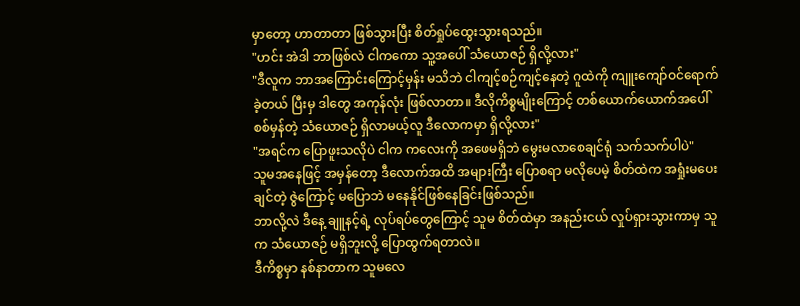မှာတော့ ဟာတာတာ ဖြစ်သွားပြီး စိတ်ရှုပ်ထွေးသွားရသည်။
"ဟင်း အဲဒါ ဘာဖြစ်လဲ ငါကကော သူ့အပေါ် သံယောဇဉ် ရှိလို့လား"
"ဒီလူက ဘာအကြောင်းကြောင့်မှန်း မသိဘဲ ငါကျင့်စဉ်ကျင့်နေတဲ့ ဂူထဲကို ကျူးကျော်ဝင်ရောက်ခဲ့တယ် ပြီးမှ ဒါတွေ အကုန်လုံး ဖြစ်လာတာ။ ဒီလိုကိစ္စမျိုးကြောင့် တစ်ယောက်ယောက်အပေါ် စစ်မှန်တဲ့ သံယောဇဉ် ရှိလာမယ့်လူ ဒီလောကမှာ ရှိလို့လား"
"အရင်က ပြောဖူးသလိုပဲ ငါက ကလေးကို အဖေမရှိဘဲ မွေးမလာစေချင်ရုံ သက်သက်ပါပဲ"
သူမအနေဖြင့် အမှန်တော့ ဒီလောက်အထိ အများကြီး ပြောစရာ မလိုပေမဲ့ စိတ်ထဲက အရှုံးမပေးချင်တဲ့ ဇွဲကြောင့် မပြောဘဲ မနေနိုင်ဖြစ်နေခြင်းဖြစ်သည်။
ဘာလို့လဲ ဒီနေ့ ချူနင့်ရဲ့ လုပ်ရပ်တွေကြောင့် သူမ စိတ်ထဲမှာ အနည်းငယ် လှုပ်ရှားသွားကာမှ သူက သံယောဇဉ် မရှိဘူးလို့ ပြောထွက်ရတာလဲ။
ဒီကိစ္စမှာ နစ်နာတာက သူမလေ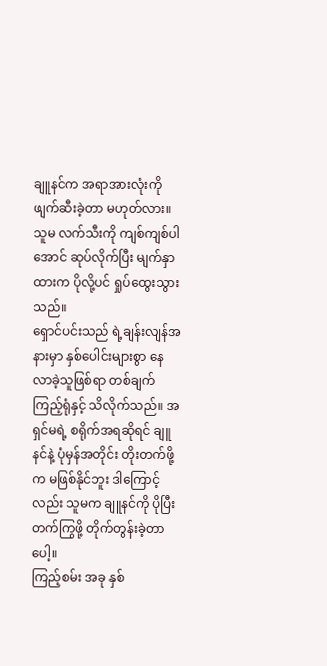ချူနင်က အရာအားလုံးကို ဖျက်ဆီးခဲ့တာ မဟုတ်လား။ သူမ လက်သီးကို ကျစ်ကျစ်ပါအောင် ဆုပ်လိုက်ပြီး မျက်နှာထားက ပိုလို့ပင် ရှုပ်ထွေးသွားသည်။
ရှောင်ပင်းသည် ရဲ့ချန်းလျန်အနားမှာ နှစ်ပေါင်းများစွာ နေလာခဲ့သူဖြစ်ရာ တစ်ချက်ကြည့်ရုံနှင့် သိလိုက်သည်။ အရှင်မရဲ့ စရိုက်အရဆိုရင် ချူနင်နဲ့ ပုံမှန်အတိုင်း တိုးတက်ဖို့က မဖြစ်နိုင်ဘူး ဒါကြောင့်လည်း သူမက ချူနင်ကို ပိုပြီး တက်ကြွဖို့ တိုက်တွန်းခဲ့တာပေါ့။
ကြည့်စမ်း အခု နှစ်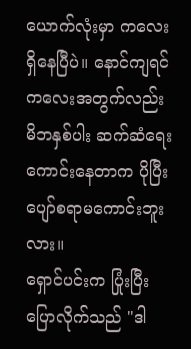ယောက်လုံးမှာ ကလေးရှိနေပြီပဲ။ နောင်ကျရင် ကလေးအတွက်လည်း မိဘနှစ်ပါး ဆက်ဆံရေး ကောင်းနေတာက ပိုပြီး ပျော်စရာမကောင်းဘူးလား။
ရှောင်ပင်းက ပြုံးပြီး ပြောလိုက်သည် "ဒါ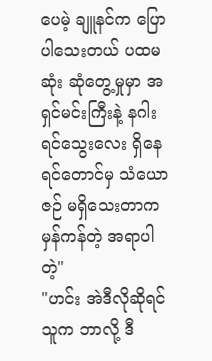ပေမဲ့ ချူနင်က ပြောပါသေးတယ် ပထမဆုံး ဆုံတွေ့မှုမှာ အရှင်မင်းကြီးနဲ့ နဂါးရင်သွေးလေး ရှိနေရင်တောင်မှ သံယောဇဉ် မရှိသေးတာက မှန်ကန်တဲ့ အရာပါတဲ့"
"ဟင်း အဲဒီလိုဆိုရင် သူက ဘာလို့ ဒီ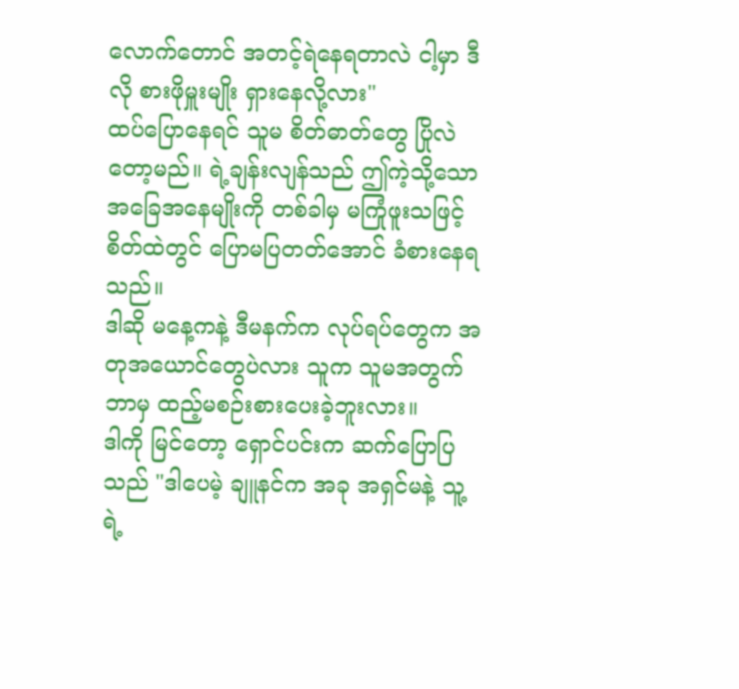လောက်တောင် အတင့်ရဲနေရတာလဲ ငါ့မှာ ဒီလို စားဖိုမှူးမျိုး ရှားနေလို့လား"
ထပ်ပြောနေရင် သူမ စိတ်ဓာတ်တွေ ပြိုလဲတော့မည်။ ရဲ့ချန်းလျန်သည် ဤကဲ့သို့သော အခြေအနေမျိုးကို တစ်ခါမှ မကြုံဖူးသဖြင့် စိတ်ထဲတွင် ပြောမပြတတ်အောင် ခံစားနေရသည်။
ဒါဆို မနေ့ကနဲ့ ဒီမနက်က လုပ်ရပ်တွေက အတုအယောင်တွေပဲလား သူက သူမအတွက် ဘာမှ ထည့်မစဉ်းစားပေးခဲ့ဘူးလား။
ဒါကို မြင်တော့ ရှောင်ပင်းက ဆက်ပြောပြသည် "ဒါပေမဲ့ ချူနင်က အခု အရှင်မနဲ့ သူ့ရဲ့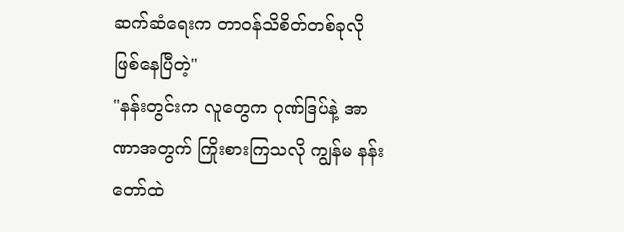ဆက်ဆံရေးက တာဝန်သိစိတ်တစ်ခုလို ဖြစ်နေပြီတဲ့"
"နန်းတွင်းက လူတွေက ဂုဏ်ဒြပ်နဲ့ အာဏာအတွက် ကြိုးစားကြသလို ကျွန်မ နန်းတော်ထဲ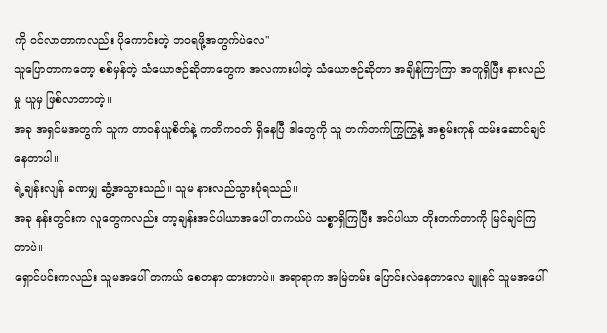ကို ဝင်လာတာကလည်း ပိုကောင်းတဲ့ ဘဝရဖို့အတွက်ပဲလေ"
သူပြောတာကတော့ စစ်မှန်တဲ့ သံယောဇဉ်ဆိုတာတွေက အလကားပါတဲ့ သံယောဇဉ်ဆိုတာ အချိန်ကြာကြာ အတူရှိပြီး နားလည်မှု ယူမှ ဖြစ်လာတာတဲ့။
အခု အရှင်မအတွက် သူက တာဝန်ယူစိတ်နဲ့ ကတိကဝတ် ရှိနေပြီ ဒါတွေကို သူ တက်တက်ကြွကြွနဲ့ အစွမ်းကုန် ထမ်းဆောင်ချင်နေတာပါ။
ရဲ့ချန်းလျန် ခဏမျှ ဆွံ့အသွားသည်။ သူမ နားလည်သွားပုံရသည်။
အခု နန်းတွင်းက လူတွေကလည်း တာ့ချန်းအင်ပါယာအပေါ် တကယ်ပဲ သစ္စာရှိကြပြီး အင်ပါယာ တိုးတက်တာကို မြင်ချင်ကြတာပဲ။
ရှောင်ပင်းကလည်း သူမအပေါ် တကယ် စေတနာ ထားတာပဲ။ အရာရာက အမြဲတမ်း ပြောင်းလဲနေတာလေ ချူနင် သူမအပေါ်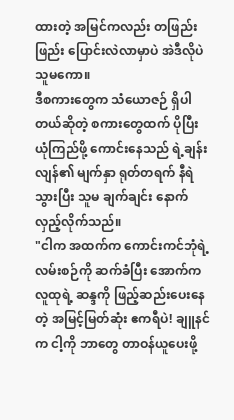ထားတဲ့ အမြင်ကလည်း တဖြည်းဖြည်း ပြောင်းလဲလာမှာပဲ အဲဒီလိုပဲ သူမကော။
ဒီစကားတွေက သံယောဇဉ် ရှိပါတယ်ဆိုတဲ့ စကားတွေထက် ပိုပြီး ယုံကြည်ဖို့ ကောင်းနေသည် ရဲ့ချန်းလျန်၏ မျက်နှာ ရုတ်တရက် နီရဲသွားပြီး သူမ ချက်ချင်း နောက်လှည့်လိုက်သည်။
"ငါက အထက်က ကောင်းကင်ဘုံရဲ့ လမ်းစဉ်ကို ဆက်ခံပြီး အောက်က လူထုရဲ့ ဆန္ဒကို ဖြည့်ဆည်းပေးနေတဲ့ အမြင့်မြတ်ဆုံး ဧကရီပဲ! ချူနင်က ငါ့ကို ဘာတွေ တာဝန်ယူပေးဖို့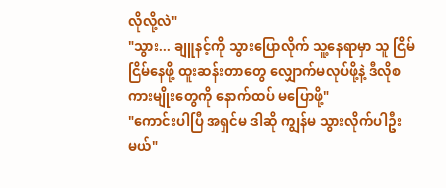လိုလို့လဲ"
"သွား... ချူနင့်ကို သွားပြောလိုက် သူ့နေရာမှာ သူ ငြိမ်ငြိမ်နေဖို့ ထူးဆန်းတာတွေ လျှောက်မလုပ်ဖို့နဲ့ ဒီလိုစကားမျိုးတွေကို နောက်ထပ် မပြောဖို့"
"ကောင်းပါပြီ အရှင်မ ဒါဆို ကျွန်မ သွားလိုက်ပါဦးမယ်"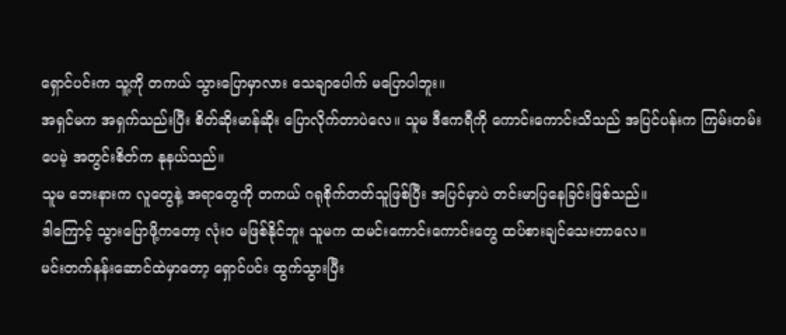ရှောင်ပင်းက သူ့ကို တကယ် သွားပြောမှာလား သေချာပေါက် မပြောပါဘူး။
အရှင်မက အရှက်သည်းပြီး စိတ်ဆိုးမာန်ဆိုး ပြောလိုက်တာပဲလေ။ သူမ ဒီဧကရီကို ကောင်းကောင်းသိသည် အပြင်ပန်းက ကြမ်းတမ်းပေမဲ့ အတွင်းစိတ်က နုနယ်သည်။
သူမ ဘေးနားက လူတွေနဲ့ အရာတွေကို တကယ် ဂရုစိုက်တတ်သူဖြစ်ပြီး အပြင်မှာပဲ တင်းမာပြနေခြင်းဖြစ်သည်။
ဒါကြောင့် သွားပြောဖို့ကတော့ လုံးဝ မဖြစ်နိုင်ဘူး သူမက ထမင်းကောင်းကောင်းတွေ ထပ်စားချင်သေးတာလေ။
မင်းတက်နန်းဆောင်ထဲမှာတော့ ရှောင်ပင်း ထွက်သွားပြီး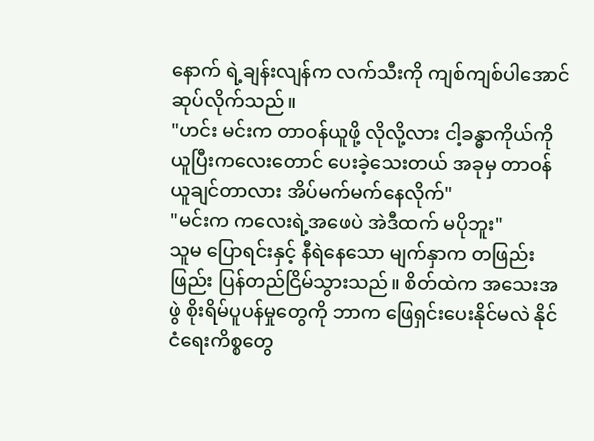နောက် ရဲ့ချန်းလျန်က လက်သီးကို ကျစ်ကျစ်ပါအောင် ဆုပ်လိုက်သည်။
"ဟင်း မင်းက တာဝန်ယူဖို့ လိုလို့လား ငါ့ခန္ဓာကိုယ်ကို ယူပြီးကလေးတောင် ပေးခဲ့သေးတယ် အခုမှ တာဝန်ယူချင်တာလား အိပ်မက်မက်နေလိုက်"
"မင်းက ကလေးရဲ့အဖေပဲ အဲဒီထက် မပိုဘူး"
သူမ ပြောရင်းနှင့် နီရဲနေသော မျက်နှာက တဖြည်းဖြည်း ပြန်တည်ငြိမ်သွားသည်။ စိတ်ထဲက အသေးအဖွဲ စိုးရိမ်ပူပန်မှုတွေကို ဘာက ဖြေရှင်းပေးနိုင်မလဲ နိုင်ငံရေးကိစ္စတွေ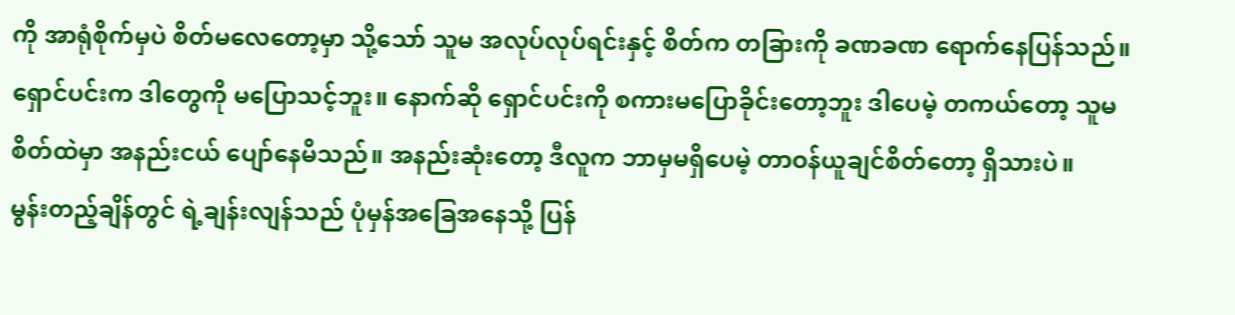ကို အာရုံစိုက်မှပဲ စိတ်မလေတော့မှာ သို့သော် သူမ အလုပ်လုပ်ရင်းနှင့် စိတ်က တခြားကို ခဏခဏ ရောက်နေပြန်သည်။
ရှောင်ပင်းက ဒါတွေကို မပြောသင့်ဘူး။ နောက်ဆို ရှောင်ပင်းကို စကားမပြောခိုင်းတော့ဘူး ဒါပေမဲ့ တကယ်တော့ သူမ စိတ်ထဲမှာ အနည်းငယ် ပျော်နေမိသည်။ အနည်းဆုံးတော့ ဒီလူက ဘာမှမရှိပေမဲ့ တာဝန်ယူချင်စိတ်တော့ ရှိသားပဲ။
မွန်းတည့်ချိန်တွင် ရဲ့ချန်းလျန်သည် ပုံမှန်အခြေအနေသို့ ပြန်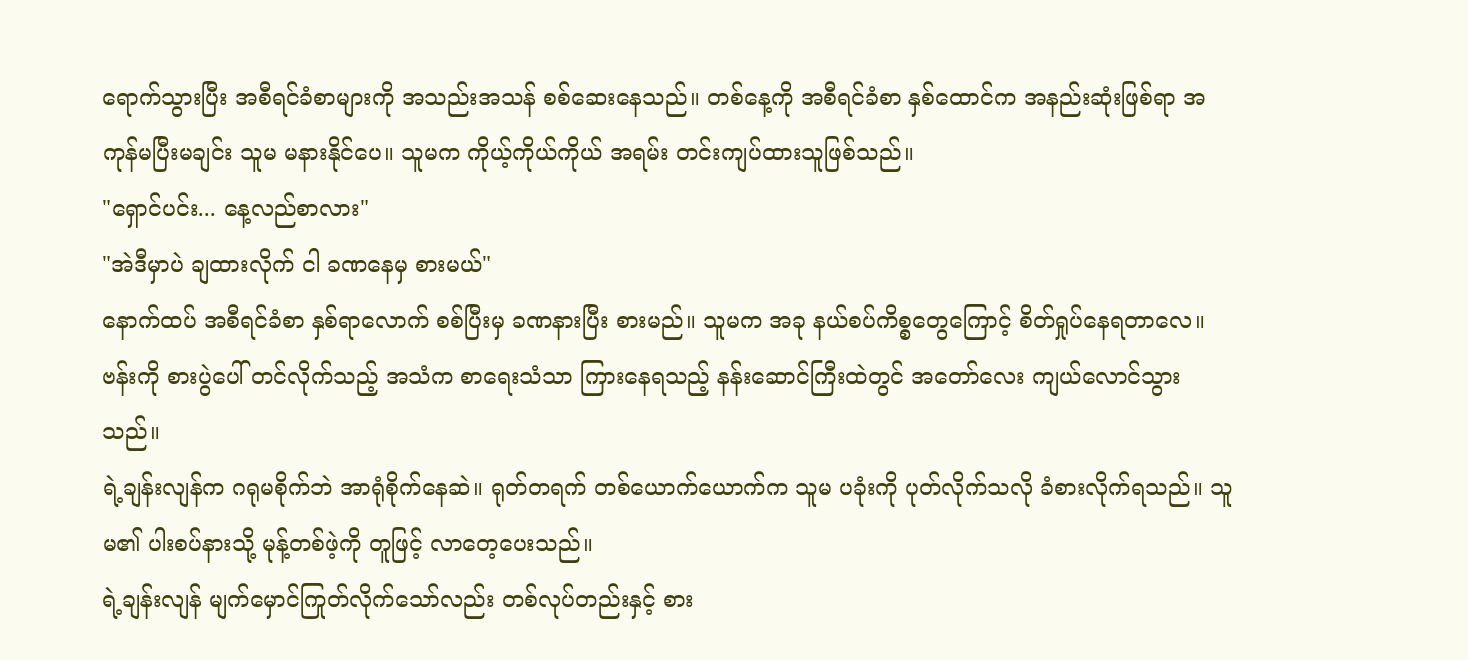ရောက်သွားပြီး အစီရင်ခံစာများကို အသည်းအသန် စစ်ဆေးနေသည်။ တစ်နေ့ကို အစီရင်ခံစာ နှစ်ထောင်က အနည်းဆုံးဖြစ်ရာ အကုန်မပြီးမချင်း သူမ မနားနိုင်ပေ။ သူမက ကိုယ့်ကိုယ်ကိုယ် အရမ်း တင်းကျပ်ထားသူဖြစ်သည်။
"ရှောင်ပင်း... နေ့လည်စာလား"
"အဲဒီမှာပဲ ချထားလိုက် ငါ ခဏနေမှ စားမယ်"
နောက်ထပ် အစီရင်ခံစာ နှစ်ရာလောက် စစ်ပြီးမှ ခဏနားပြီး စားမည်။ သူမက အခု နယ်စပ်ကိစ္စတွေကြောင့် စိတ်ရှုပ်နေရတာလေ။
ဗန်းကို စားပွဲပေါ် တင်လိုက်သည့် အသံက စာရေးသံသာ ကြားနေရသည့် နန်းဆောင်ကြီးထဲတွင် အတော်လေး ကျယ်လောင်သွားသည်။
ရဲ့ချန်းလျန်က ဂရုမစိုက်ဘဲ အာရုံစိုက်နေဆဲ။ ရုတ်တရက် တစ်ယောက်ယောက်က သူမ ပခုံးကို ပုတ်လိုက်သလို ခံစားလိုက်ရသည်။ သူမ၏ ပါးစပ်နားသို့ မုန့်တစ်ဖဲ့ကို တူဖြင့် လာတေ့ပေးသည်။
ရဲ့ချန်းလျန် မျက်မှောင်ကြုတ်လိုက်သော်လည်း တစ်လုပ်တည်းနှင့် စား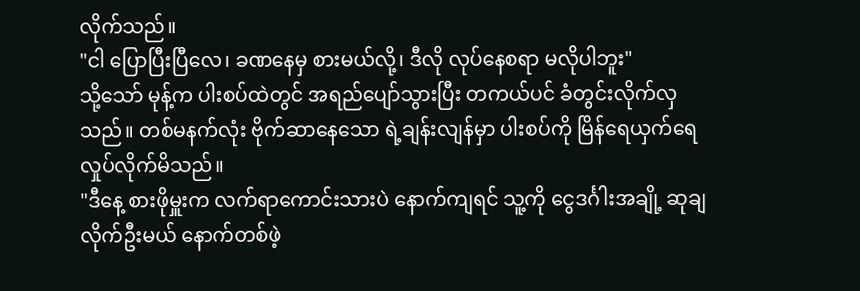လိုက်သည်။
"ငါ ပြောပြီးပြီလေ၊ ခဏနေမှ စားမယ်လို့၊ ဒီလို လုပ်နေစရာ မလိုပါဘူး"
သို့သော် မုန့်က ပါးစပ်ထဲတွင် အရည်ပျော်သွားပြီး တကယ်ပင် ခံတွင်းလိုက်လှသည်။ တစ်မနက်လုံး ဗိုက်ဆာနေသော ရဲ့ချန်းလျန်မှာ ပါးစပ်ကို မြိန်ရေယှက်ရေ လှုပ်လိုက်မိသည်။
"ဒီနေ့ စားဖိုမှူးက လက်ရာကောင်းသားပဲ နောက်ကျရင် သူ့ကို ငွေဒင်္ဂါးအချို့ ဆုချလိုက်ဦးမယ် နောက်တစ်ဖဲ့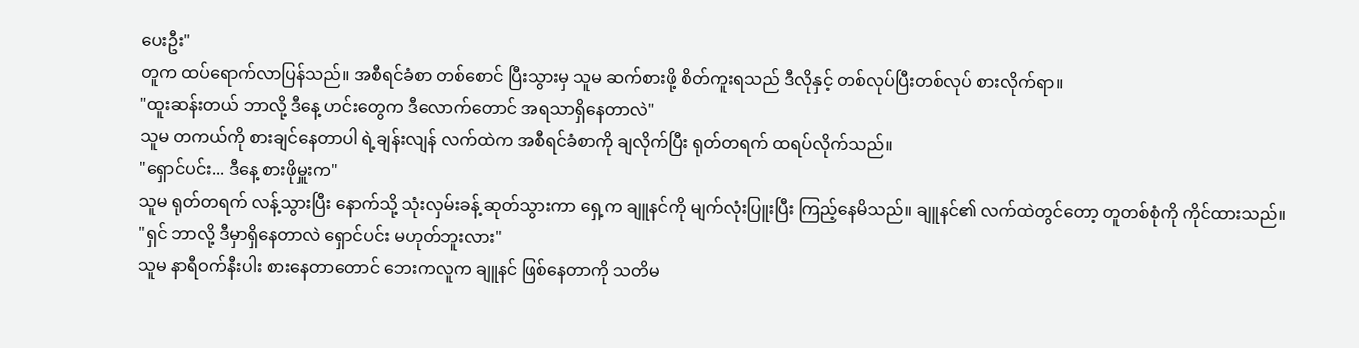ပေးဦး"
တူက ထပ်ရောက်လာပြန်သည်။ အစီရင်ခံစာ တစ်စောင် ပြီးသွားမှ သူမ ဆက်စားဖို့ စိတ်ကူးရသည် ဒီလိုနှင့် တစ်လုပ်ပြီးတစ်လုပ် စားလိုက်ရာ။
"ထူးဆန်းတယ် ဘာလို့ ဒီနေ့ ဟင်းတွေက ဒီလောက်တောင် အရသာရှိနေတာလဲ"
သူမ တကယ်ကို စားချင်နေတာပါ ရဲ့ချန်းလျန် လက်ထဲက အစီရင်ခံစာကို ချလိုက်ပြီး ရုတ်တရက် ထရပ်လိုက်သည်။
"ရှောင်ပင်း... ဒီနေ့ စားဖိုမှူးက"
သူမ ရုတ်တရက် လန့်သွားပြီး နောက်သို့ သုံးလှမ်းခန့် ဆုတ်သွားကာ ရှေ့က ချူနင်ကို မျက်လုံးပြူးပြီး ကြည့်နေမိသည်။ ချူနင်၏ လက်ထဲတွင်တော့ တူတစ်စုံကို ကိုင်ထားသည်။
"ရှင် ဘာလို့ ဒီမှာရှိနေတာလဲ ရှောင်ပင်း မဟုတ်ဘူးလား"
သူမ နာရီဝက်နီးပါး စားနေတာတောင် ဘေးကလူက ချူနင် ဖြစ်နေတာကို သတိမ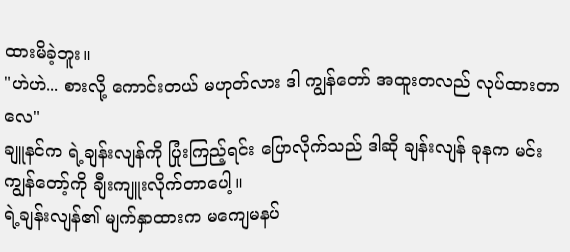ထားမိခဲ့ဘူး။
"ဟဲဟဲ... စားလို့ ကောင်းတယ် မဟုတ်လား ဒါ ကျွန်တော် အထူးတလည် လုပ်ထားတာလေ"
ချူနင်က ရဲ့ချန်းလျန်ကို ပြုံးကြည့်ရင်း ပြောလိုက်သည် ဒါဆို ချန်းလျန် ခုနက မင်း ကျွန်တော့်ကို ချီးကျူးလိုက်တာပေါ့။
ရဲ့ချန်းလျန်၏ မျက်နှာထားက မကျေမနပ်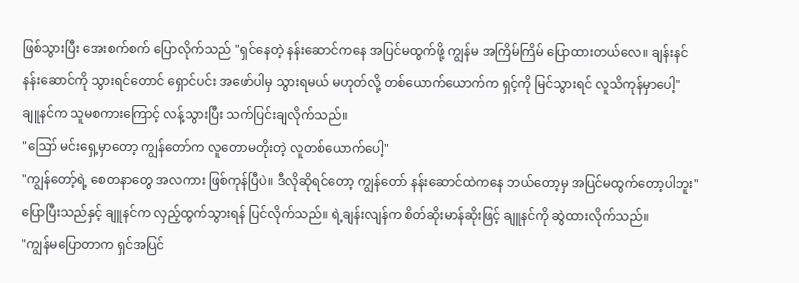ဖြစ်သွားပြီး အေးစက်စက် ပြောလိုက်သည် "ရှင်နေတဲ့ နန်းဆောင်ကနေ အပြင်မထွက်ဖို့ ကျွန်မ အကြိမ်ကြိမ် ပြောထားတယ်လေ။ ချန်းနင်နန်းဆောင်ကို သွားရင်တောင် ရှောင်ပင်း အဖော်ပါမှ သွားရမယ် မဟုတ်လို့ တစ်ယောက်ယောက်က ရှင့်ကို မြင်သွားရင် လူသိကုန်မှာပေါ့"
ချူနင်က သူမစကားကြောင့် လန့်သွားပြီး သက်ပြင်းချလိုက်သည်။
"ဪ မင်းရှေ့မှာတော့ ကျွန်တော်က လူတောမတိုးတဲ့ လူတစ်ယောက်ပေါ့"
"ကျွန်တော့်ရဲ့ စေတနာတွေ အလကား ဖြစ်ကုန်ပြီပဲ။ ဒီလိုဆိုရင်တော့ ကျွန်တော် နန်းဆောင်ထဲကနေ ဘယ်တော့မှ အပြင်မထွက်တော့ပါဘူး"
ပြောပြီးသည်နှင့် ချူနင်က လှည့်ထွက်သွားရန် ပြင်လိုက်သည်။ ရဲ့ချန်းလျန်က စိတ်ဆိုးမာန်ဆိုးဖြင့် ချူနင်ကို ဆွဲထားလိုက်သည်။
"ကျွန်မပြောတာက ရှင်အပြင်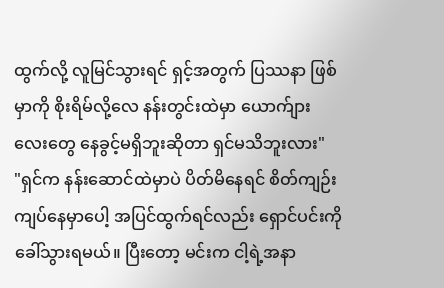ထွက်လို့ လူမြင်သွားရင် ရှင့်အတွက် ပြဿနာ ဖြစ်မှာကို စိုးရိမ်လို့လေ နန်းတွင်းထဲမှာ ယောက်ျားလေးတွေ နေခွင့်မရှိဘူးဆိုတာ ရှင်မသိဘူးလား"
"ရှင်က နန်းဆောင်ထဲမှာပဲ ပိတ်မိနေရင် စိတ်ကျဉ်းကျပ်နေမှာပေါ့ အပြင်ထွက်ရင်လည်း ရှောင်ပင်းကို ခေါ်သွားရမယ်။ ပြီးတော့ မင်းက ငါ့ရဲ့အနာ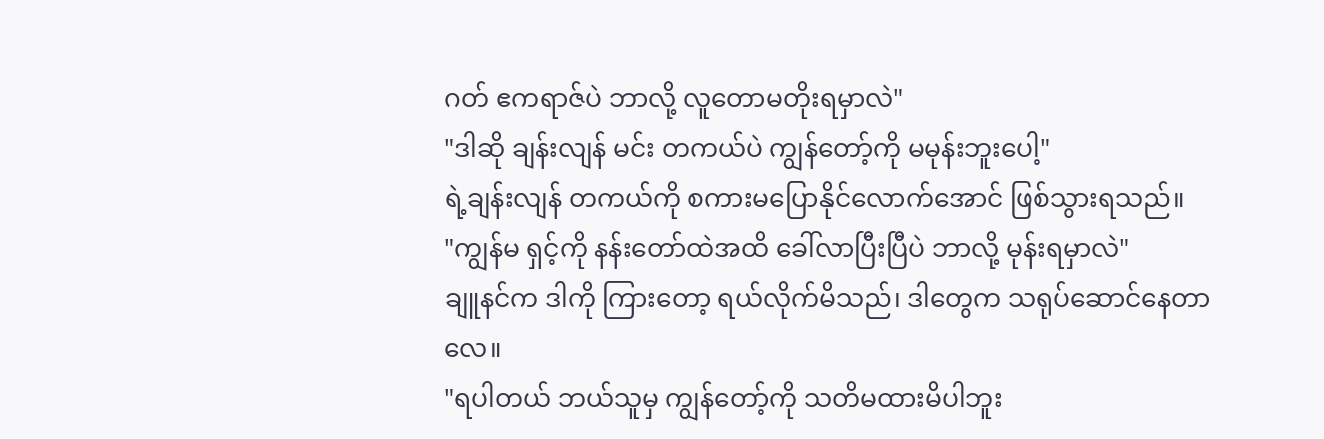ဂတ် ဧကရာဇ်ပဲ ဘာလို့ လူတောမတိုးရမှာလဲ"
"ဒါဆို ချန်းလျန် မင်း တကယ်ပဲ ကျွန်တော့်ကို မမုန်းဘူးပေါ့"
ရဲ့ချန်းလျန် တကယ်ကို စကားမပြောနိုင်လောက်အောင် ဖြစ်သွားရသည်။
"ကျွန်မ ရှင့်ကို နန်းတော်ထဲအထိ ခေါ်လာပြီးပြီပဲ ဘာလို့ မုန်းရမှာလဲ"
ချူနင်က ဒါကို ကြားတော့ ရယ်လိုက်မိသည်၊ ဒါတွေက သရုပ်ဆောင်နေတာလေ။
"ရပါတယ် ဘယ်သူမှ ကျွန်တော့်ကို သတိမထားမိပါဘူး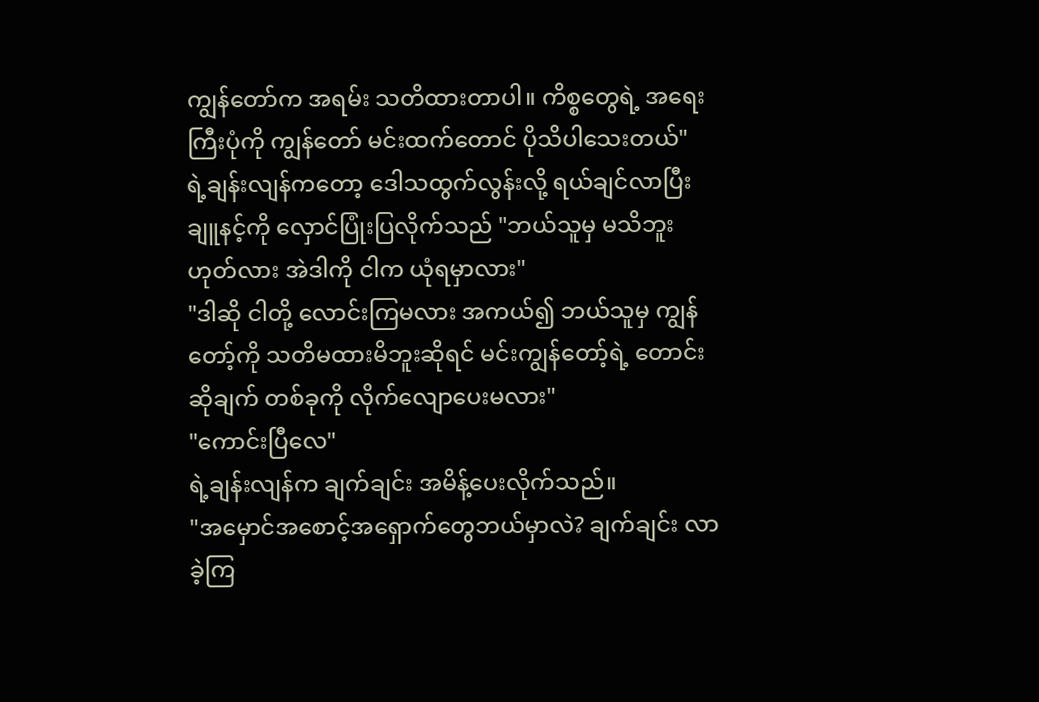ကျွန်တော်က အရမ်း သတိထားတာပါ။ ကိစ္စတွေရဲ့ အရေးကြီးပုံကို ကျွန်တော် မင်းထက်တောင် ပိုသိပါသေးတယ်"
ရဲ့ချန်းလျန်ကတော့ ဒေါသထွက်လွန်းလို့ ရယ်ချင်လာပြီး ချူနင့်ကို လှောင်ပြုံးပြလိုက်သည် "ဘယ်သူမှ မသိဘူး ဟုတ်လား အဲဒါကို ငါက ယုံရမှာလား"
"ဒါဆို ငါတို့ လောင်းကြမလား အကယ်၍ ဘယ်သူမှ ကျွန်တော့်ကို သတိမထားမိဘူးဆိုရင် မင်းကျွန်တော့်ရဲ့ တောင်းဆိုချက် တစ်ခုကို လိုက်လျောပေးမလား"
"ကောင်းပြီလေ"
ရဲ့ချန်းလျန်က ချက်ချင်း အမိန့်ပေးလိုက်သည်။
"အမှောင်အစောင့်အရှောက်တွေဘယ်မှာလဲ? ချက်ချင်း လာခဲ့ကြ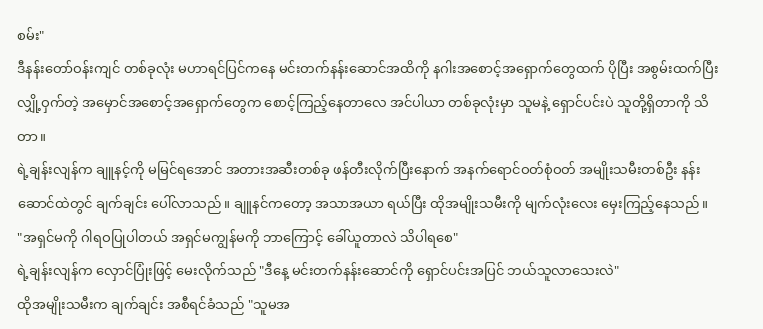စမ်း"
ဒီနန်းတော်ဝန်းကျင် တစ်ခုလုံး မဟာရင်ပြင်ကနေ မင်းတက်နန်းဆောင်အထိကို နဂါးအစောင့်အရှောက်တွေထက် ပိုပြီး အစွမ်းထက်ပြီး လျှို့ဝှက်တဲ့ အမှောင်အစောင့်အရှောက်တွေက စောင့်ကြည့်နေတာလေ အင်ပါယာ တစ်ခုလုံးမှာ သူမနဲ့ ရှောင်ပင်းပဲ သူတို့ရှိတာကို သိတာ။
ရဲ့ချန်းလျန်က ချူနင့်ကို မမြင်ရအောင် အတားအဆီးတစ်ခု ဖန်တီးလိုက်ပြီးနောက် အနက်ရောင်ဝတ်စုံဝတ် အမျိုးသမီးတစ်ဦး နန်းဆောင်ထဲတွင် ချက်ချင်း ပေါ်လာသည်။ ချူနင်ကတော့ အသာအယာ ရယ်ပြီး ထိုအမျိုးသမီးကို မျက်လုံးလေး မှေးကြည့်နေသည်။
"အရှင်မကို ဂါရဝပြုပါတယ် အရှင်မကျွန်မကို ဘာကြောင့် ခေါ်ယူတာလဲ သိပါရစေ"
ရဲ့ချန်းလျန်က လှောင်ပြုံးဖြင့် မေးလိုက်သည် "ဒီနေ့ မင်းတက်နန်းဆောင်ကို ရှောင်ပင်းအပြင် ဘယ်သူလာသေးလဲ"
ထိုအမျိုးသမီးက ချက်ချင်း အစီရင်ခံသည် "သူမအ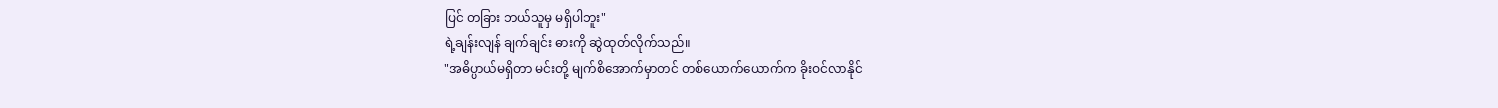ပြင် တခြား ဘယ်သူမှ မရှိပါဘူး"
ရဲ့ချန်းလျန် ချက်ချင်း ဓားကို ဆွဲထုတ်လိုက်သည်။
"အဓိပ္ပာယ်မရှိတာ မင်းတို့ မျက်စိအောက်မှာတင် တစ်ယောက်ယောက်က ခိုးဝင်လာနိုင်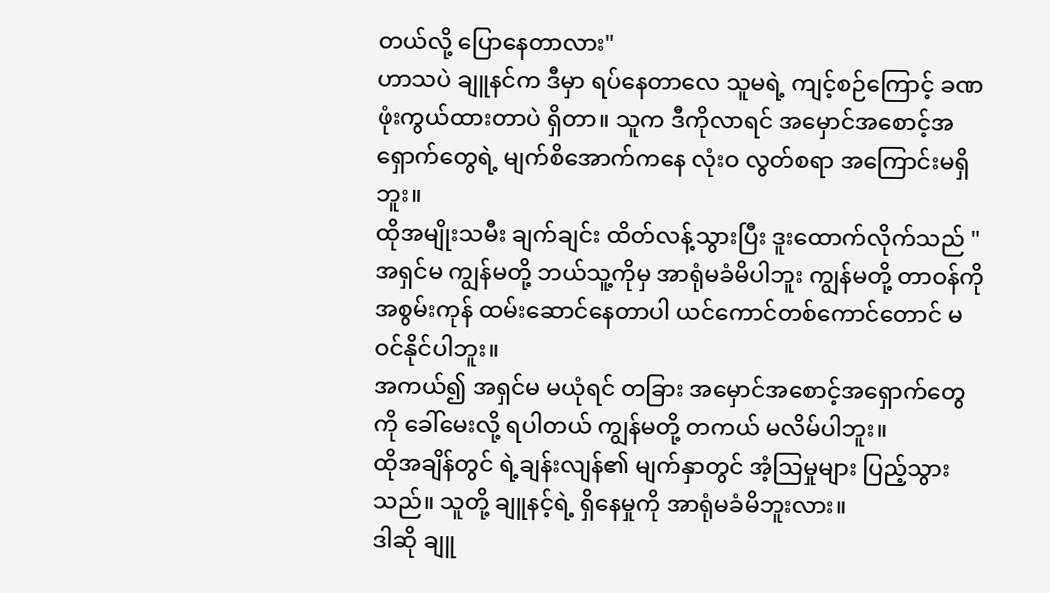တယ်လို့ ပြောနေတာလား"
ဟာသပဲ ချူနင်က ဒီမှာ ရပ်နေတာလေ သူမရဲ့ ကျင့်စဉ်ကြောင့် ခဏ ဖုံးကွယ်ထားတာပဲ ရှိတာ။ သူက ဒီကိုလာရင် အမှောင်အစောင့်အရှောက်တွေရဲ့ မျက်စိအောက်ကနေ လုံးဝ လွတ်စရာ အကြောင်းမရှိဘူး။
ထိုအမျိုးသမီး ချက်ချင်း ထိတ်လန့်သွားပြီး ဒူးထောက်လိုက်သည် "အရှင်မ ကျွန်မတို့ ဘယ်သူ့ကိုမှ အာရုံမခံမိပါဘူး ကျွန်မတို့ တာဝန်ကို အစွမ်းကုန် ထမ်းဆောင်နေတာပါ ယင်ကောင်တစ်ကောင်တောင် မဝင်နိုင်ပါဘူး။
အကယ်၍ အရှင်မ မယုံရင် တခြား အမှောင်အစောင့်အရှောက်တွေကို ခေါ်မေးလို့ ရပါတယ် ကျွန်မတို့ တကယ် မလိမ်ပါဘူး။
ထိုအချိန်တွင် ရဲ့ချန်းလျန်၏ မျက်နှာတွင် အံ့သြမှုများ ပြည့်သွားသည်။ သူတို့ ချူနင့်ရဲ့ ရှိနေမှုကို အာရုံမခံမိဘူးလား။
ဒါဆို ချူ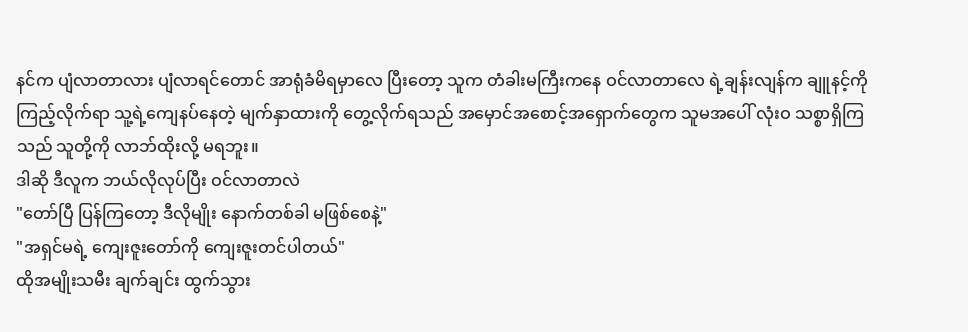နင်က ပျံလာတာလား ပျံလာရင်တောင် အာရုံခံမိရမှာလေ ပြီးတော့ သူက တံခါးမကြီးကနေ ဝင်လာတာလေ ရဲ့ချန်းလျန်က ချူနင့်ကို ကြည့်လိုက်ရာ သူ့ရဲ့ကျေနပ်နေတဲ့ မျက်နှာထားကို တွေ့လိုက်ရသည် အမှောင်အစောင့်အရှောက်တွေက သူမအပေါ် လုံးဝ သစ္စာရှိကြသည် သူတို့ကို လာဘ်ထိုးလို့ မရဘူး။
ဒါဆို ဒီလူက ဘယ်လိုလုပ်ပြီး ဝင်လာတာလဲ
"တော်ပြီ ပြန်ကြတော့ ဒီလိုမျိုး နောက်တစ်ခါ မဖြစ်စေနဲ့"
"အရှင်မရဲ့ ကျေးဇူးတော်ကို ကျေးဇူးတင်ပါတယ်"
ထိုအမျိုးသမီး ချက်ချင်း ထွက်သွား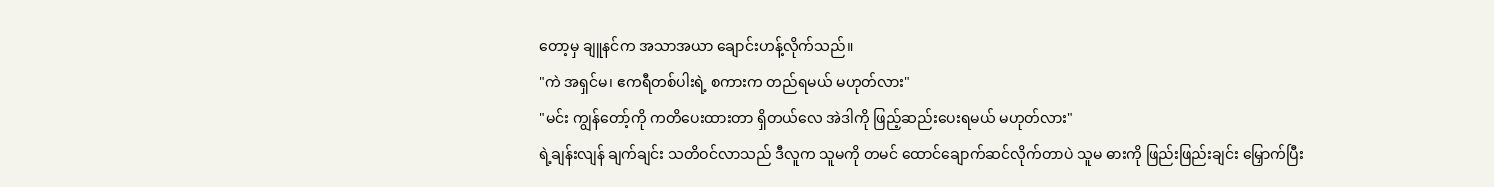တော့မှ ချူနင်က အသာအယာ ချောင်းဟန့်လိုက်သည်။
"ကဲ အရှင်မ၊ ဧကရီတစ်ပါးရဲ့ စကားက တည်ရမယ် မဟုတ်လား"
"မင်း ကျွန်တော့်ကို ကတိပေးထားတာ ရှိတယ်လေ အဲဒါကို ဖြည့်ဆည်းပေးရမယ် မဟုတ်လား"
ရဲ့ချန်းလျန် ချက်ချင်း သတိဝင်လာသည် ဒီလူက သူမကို တမင် ထောင်ချောက်ဆင်လိုက်တာပဲ သူမ ဓားကို ဖြည်းဖြည်းချင်း မြှောက်ပြီး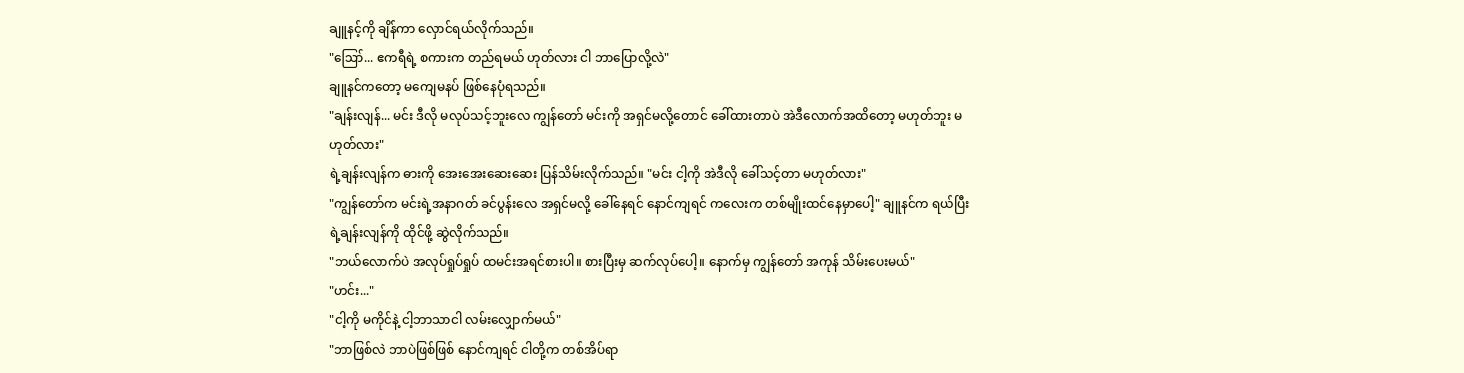ချူနင့်ကို ချိန်ကာ လှောင်ရယ်လိုက်သည်။
"ဪ... ဧကရီရဲ့ စကားက တည်ရမယ် ဟုတ်လား ငါ ဘာပြောလို့လဲ"
ချူနင်ကတော့ မကျေမနပ် ဖြစ်နေပုံရသည်။
"ချန်းလျန်... မင်း ဒီလို မလုပ်သင့်ဘူးလေ ကျွန်တော် မင်းကို အရှင်မလို့တောင် ခေါ်ထားတာပဲ အဲဒီလောက်အထိတော့ မဟုတ်ဘူး မဟုတ်လား"
ရဲ့ချန်းလျန်က ဓားကို အေးအေးဆေးဆေး ပြန်သိမ်းလိုက်သည်။ "မင်း ငါ့ကို အဲဒီလို ခေါ်သင့်တာ မဟုတ်လား"
"ကျွန်တော်က မင်းရဲ့အနာဂတ် ခင်ပွန်းလေ အရှင်မလို့ ခေါ်နေရင် နောင်ကျရင် ကလေးက တစ်မျိုးထင်နေမှာပေါ့" ချူနင်က ရယ်ပြီး ရဲ့ချန်းလျန်ကို ထိုင်ဖို့ ဆွဲလိုက်သည်။
"ဘယ်လောက်ပဲ အလုပ်ရှုပ်ရှုပ် ထမင်းအရင်စားပါ။ စားပြီးမှ ဆက်လုပ်ပေါ့။ နောက်မှ ကျွန်တော် အကုန် သိမ်းပေးမယ်"
"ဟင်း..."
"ငါ့ကို မကိုင်နဲ့ ငါ့ဘာသာငါ လမ်းလျှောက်မယ်"
"ဘာဖြစ်လဲ ဘာပဲဖြစ်ဖြစ် နောင်ကျရင် ငါတို့က တစ်အိပ်ရာ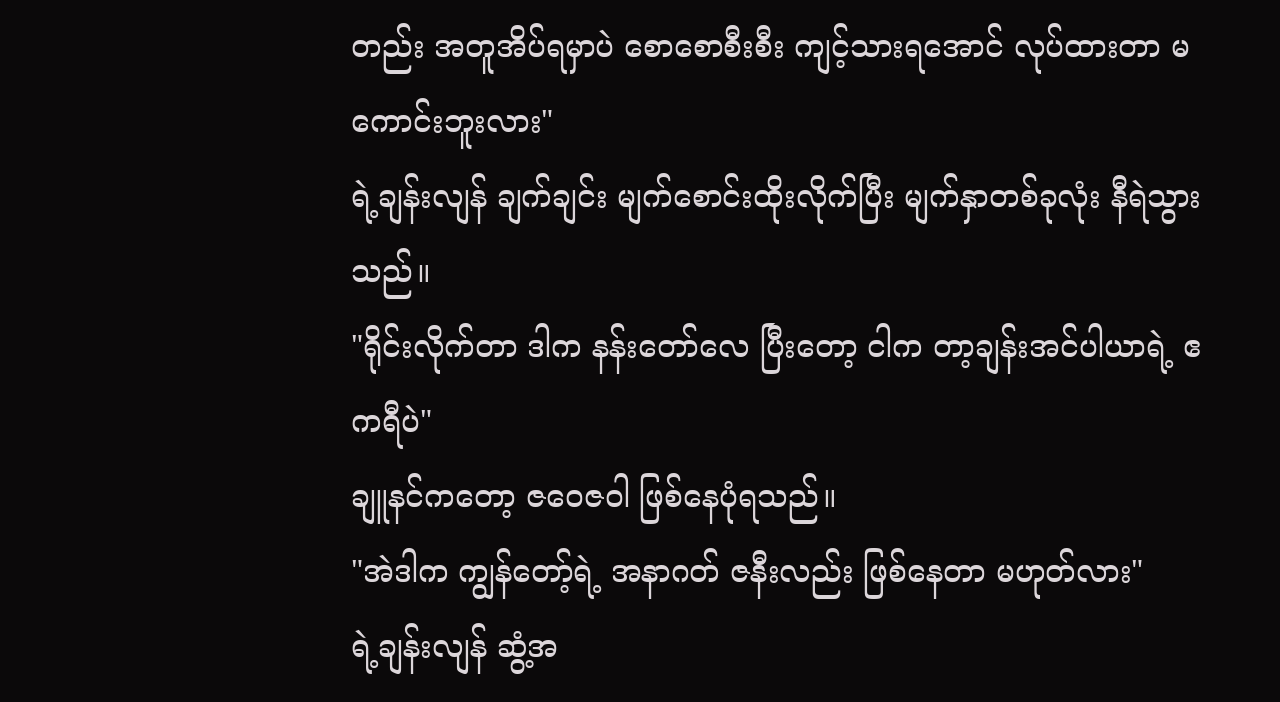တည်း အတူအိပ်ရမှာပဲ စောစောစီးစီး ကျင့်သားရအောင် လုပ်ထားတာ မကောင်းဘူးလား"
ရဲ့ချန်းလျန် ချက်ချင်း မျက်စောင်းထိုးလိုက်ပြီး မျက်နှာတစ်ခုလုံး နီရဲသွားသည်။
"ရိုင်းလိုက်တာ ဒါက နန်းတော်လေ ပြီးတော့ ငါက တာ့ချန်းအင်ပါယာရဲ့ ဧကရီပဲ"
ချူနင်ကတော့ ဇဝေဇဝါ ဖြစ်နေပုံရသည်။
"အဲဒါက ကျွန်တော့်ရဲ့ အနာဂတ် ဇနီးလည်း ဖြစ်နေတာ မဟုတ်လား"
ရဲ့ချန်းလျန် ဆွံ့အ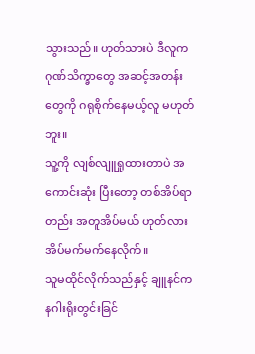သွားသည်။ ဟုတ်သားပဲ ဒီလူက ဂုဏ်သိက္ခာတွေ အဆင့်အတန်းတွေကို ဂရုစိုက်နေမယ့်လူ မဟုတ်ဘူး။
သူ့ကို လျစ်လျူရှုထားတာပဲ အကောင်းဆုံး ပြီးတော့ တစ်အိပ်ရာတည်း အတူအိပ်မယ် ဟုတ်လား အိပ်မက်မက်နေလိုက်။
သူမထိုင်လိုက်သည်နှင့် ချူနင်က နဂါးရိုးတွင်းခြင်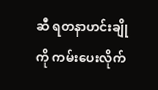ဆီ ရတနာဟင်းချိုကို ကမ်းပေးလိုက်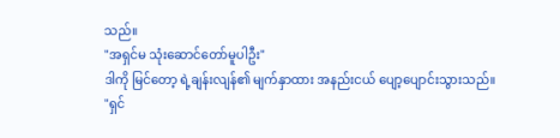သည်။
"အရှင်မ သုံးဆောင်တော်မူပါဦး"
ဒါကို မြင်တော့ ရဲ့ချန်းလျန်၏ မျက်နှာထား အနည်းငယ် ပျော့ပျောင်းသွားသည်။
"ရှင်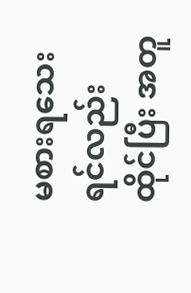မစားရသေးရင်လည်း ထိုင်ပြီး အတူ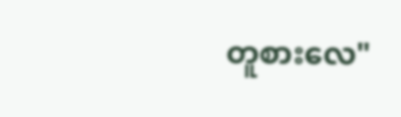တူစားလေ"